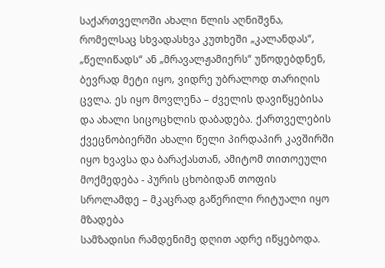საქართველოში ახალი წლის აღნიშვნა, რომელსაც სხვადასხვა კუთხეში „კალანდას“, „წელიწადს“ ან „მრავალჟამიერს“ უწოდებდნენ, ბევრად მეტი იყო, ვიდრე უბრალოდ თარიღის ცვლა. ეს იყო მოვლენა – ძველის დავიწყებისა და ახალი სიცოცხლის დაბადება. ქართველების ქვეცნობიერში ახალი წელი პირდაპირ კავშირში იყო ხვავსა და ბარაქასთან, ამიტომ თითოეული მოქმედება - პურის ცხობიდან თოფის სროლამდე – მკაცრად გაწერილი რიტუალი იყო
მზადება
სამზადისი რამდენიმე დღით ადრე იწყებოდა.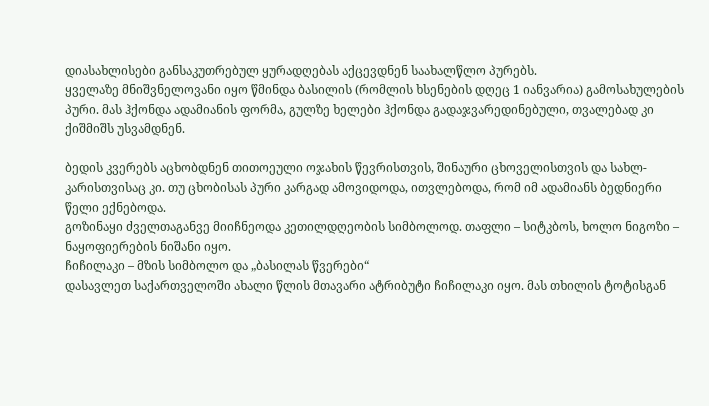დიასახლისები განსაკუთრებულ ყურადღებას აქცევდნენ საახალწლო პურებს.
ყველაზე მნიშვნელოვანი იყო წმინდა ბასილის (რომლის ხსენების დღეც 1 იანვარია) გამოსახულების პური. მას ჰქონდა ადამიანის ფორმა, გულზე ხელები ჰქონდა გადაჯვარედინებული, თვალებად კი ქიშმიშს უსვამდნენ.

ბედის კვერებს აცხობდნენ თითოეული ოჯახის წევრისთვის, შინაური ცხოველისთვის და სახლ-კარისთვისაც კი. თუ ცხობისას პური კარგად ამოვიდოდა, ითვლებოდა, რომ იმ ადამიანს ბედნიერი წელი ექნებოდა.
გოზინაყი ძველთაგანვე მიიჩნეოდა კეთილდღეობის სიმბოლოდ. თაფლი – სიტკბოს, ხოლო ნიგოზი – ნაყოფიერების ნიშანი იყო.
ჩიჩილაკი – მზის სიმბოლო და „ბასილას წვერები“
დასავლეთ საქართველოში ახალი წლის მთავარი ატრიბუტი ჩიჩილაკი იყო. მას თხილის ტოტისგან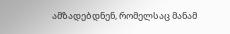ამზადებდნენ, რომელსაც მანამ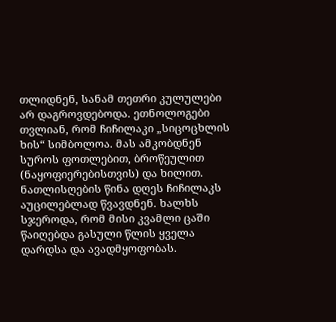თლიდნენ, სანამ თეთრი კულულები არ დაგროვდებოდა. ეთნოლოგები თვლიან, რომ ჩიჩილაკი „სიცოცხლის ხის“ სიმბოლოა. მას ამკობდნენ სუროს ფოთლებით, ბროწეულით (ნაყოფიერებისთვის) და ხილით.
ნათლისღების წინა დღეს ჩიჩილაკს აუცილებლად წვავდნენ. ხალხს სჯეროდა, რომ მისი კვამლი ცაში წაიღებდა გასული წლის ყველა დარდსა და ავადმყოფობას.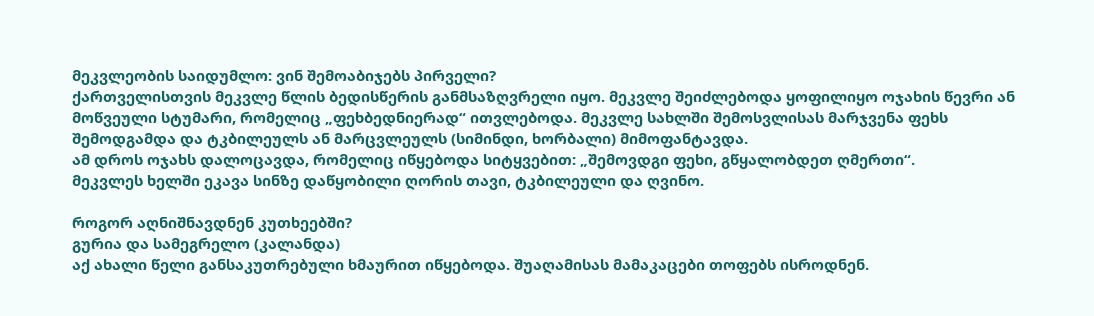მეკვლეობის საიდუმლო: ვინ შემოაბიჯებს პირველი?
ქართველისთვის მეკვლე წლის ბედისწერის განმსაზღვრელი იყო. მეკვლე შეიძლებოდა ყოფილიყო ოჯახის წევრი ან მოწვეული სტუმარი, რომელიც „ფეხბედნიერად“ ითვლებოდა. მეკვლე სახლში შემოსვლისას მარჯვენა ფეხს შემოდგამდა და ტკბილეულს ან მარცვლეულს (სიმინდი, ხორბალი) მიმოფანტავდა.
ამ დროს ოჯახს დალოცავდა, რომელიც იწყებოდა სიტყვებით: „შემოვდგი ფეხი, გწყალობდეთ ღმერთი“.
მეკვლეს ხელში ეკავა სინზე დაწყობილი ღორის თავი, ტკბილეული და ღვინო.

როგორ აღნიშნავდნენ კუთხეებში?
გურია და სამეგრელო (კალანდა)
აქ ახალი წელი განსაკუთრებული ხმაურით იწყებოდა. შუაღამისას მამაკაცები თოფებს ისროდნენ.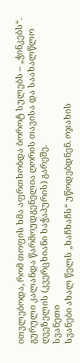ითვლებოდა, რომ თოფის ხმა აფრთხობდა ბოროტ სულებს – „ჭინკებს“. გურული კალანდა წარმოუდგენელია ღორის თავისა და საახალწლო ღვეზელის (კვერცხიანი ხაჭაპურის) გარეშე.
სვანეთი
სვანები ახალ წელს „ხაჩხაჩს“ უწოდებდნენ. ოჯახის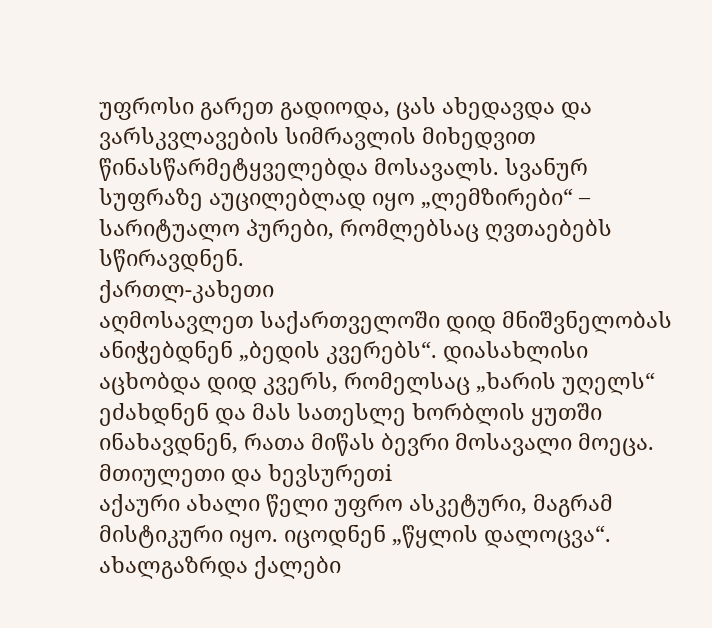უფროსი გარეთ გადიოდა, ცას ახედავდა და ვარსკვლავების სიმრავლის მიხედვით წინასწარმეტყველებდა მოსავალს. სვანურ სუფრაზე აუცილებლად იყო „ლემზირები“ – სარიტუალო პურები, რომლებსაც ღვთაებებს სწირავდნენ.
ქართლ-კახეთი
აღმოსავლეთ საქართველოში დიდ მნიშვნელობას ანიჭებდნენ „ბედის კვერებს“. დიასახლისი აცხობდა დიდ კვერს, რომელსაც „ხარის უღელს“ ეძახდნენ და მას სათესლე ხორბლის ყუთში ინახავდნენ, რათა მიწას ბევრი მოსავალი მოეცა.
მთიულეთი და ხევსურეთi
აქაური ახალი წელი უფრო ასკეტური, მაგრამ მისტიკური იყო. იცოდნენ „წყლის დალოცვა“. ახალგაზრდა ქალები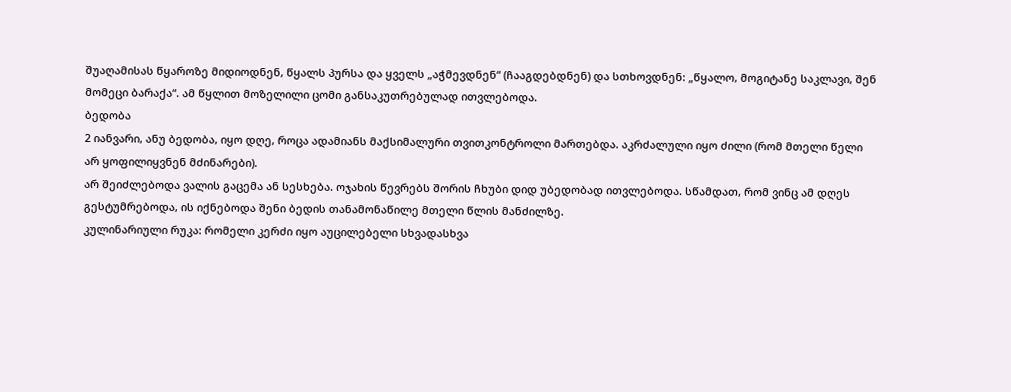შუაღამისას წყაროზე მიდიოდნენ, წყალს პურსა და ყველს „აჭმევდნენ“ (ჩააგდებდნენ) და სთხოვდნენ: „წყალო, მოგიტანე საკლავი, შენ მომეცი ბარაქა“. ამ წყლით მოზელილი ცომი განსაკუთრებულად ითვლებოდა.
ბედობა
2 იანვარი, ანუ ბედობა, იყო დღე, როცა ადამიანს მაქსიმალური თვითკონტროლი მართებდა. აკრძალული იყო ძილი (რომ მთელი წელი არ ყოფილიყვნენ მძინარები).
არ შეიძლებოდა ვალის გაცემა ან სესხება. ოჯახის წევრებს შორის ჩხუბი დიდ უბედობად ითვლებოდა. სწამდათ, რომ ვინც ამ დღეს გესტუმრებოდა, ის იქნებოდა შენი ბედის თანამონაწილე მთელი წლის მანძილზე.
კულინარიული რუკა: რომელი კერძი იყო აუცილებელი სხვადასხვა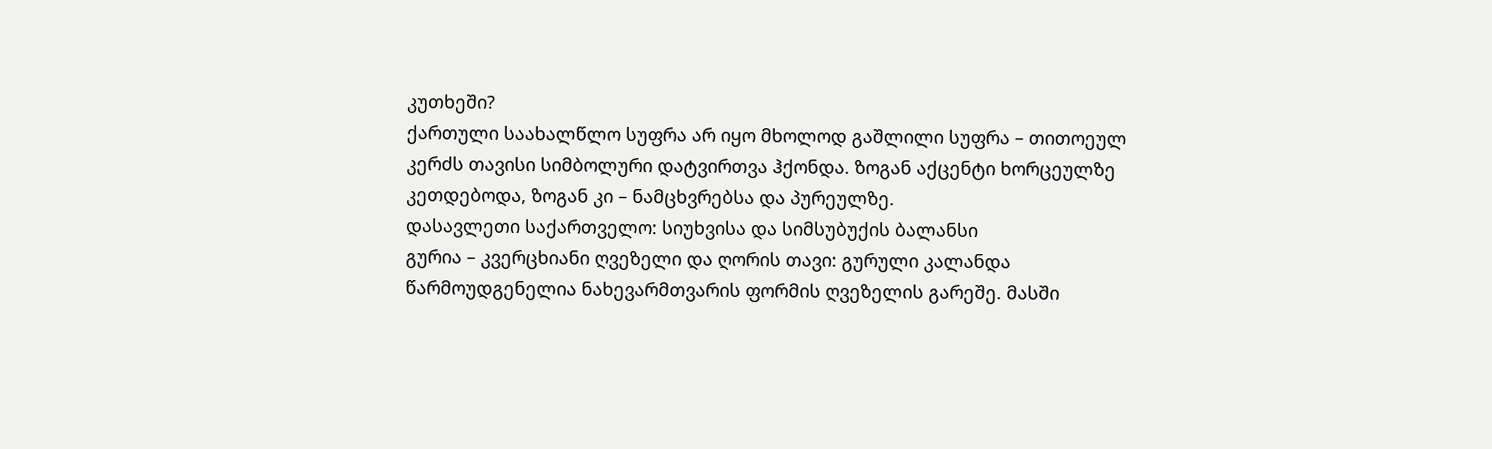კუთხეში?
ქართული საახალწლო სუფრა არ იყო მხოლოდ გაშლილი სუფრა – თითოეულ კერძს თავისი სიმბოლური დატვირთვა ჰქონდა. ზოგან აქცენტი ხორცეულზე კეთდებოდა, ზოგან კი – ნამცხვრებსა და პურეულზე.
დასავლეთი საქართველო: სიუხვისა და სიმსუბუქის ბალანსი
გურია – კვერცხიანი ღვეზელი და ღორის თავი: გურული კალანდა წარმოუდგენელია ნახევარმთვარის ფორმის ღვეზელის გარეშე. მასში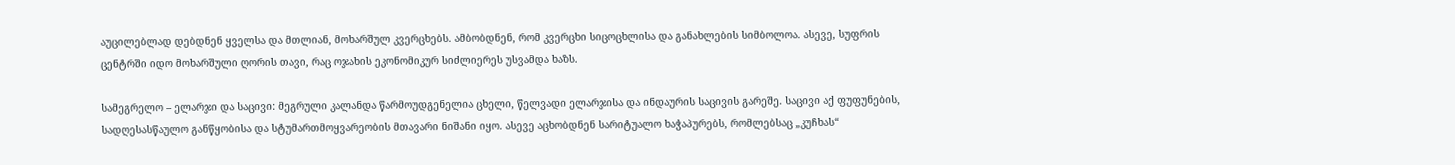აუცილებლად დებდნენ ყველსა და მთლიან, მოხარშულ კვერცხებს. ამბობდნენ, რომ კვერცხი სიცოცხლისა და განახლების სიმბოლოა. ასევე, სუფრის ცენტრში იდო მოხარშული ღორის თავი, რაც ოჯახის ეკონომიკურ სიძლიერეს უსვამდა ხაზს.

სამეგრელო – ელარჯი და საცივი: მეგრული კალანდა წარმოუდგენელია ცხელი, წელვადი ელარჯისა და ინდაურის საცივის გარეშე. საცივი აქ ფუფუნების, სადღესასწაულო განწყობისა და სტუმართმოყვარეობის მთავარი ნიშანი იყო. ასევე აცხობდნენ სარიტუალო ხაჭაპურებს, რომლებსაც „კუჩხას“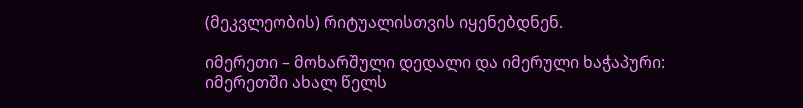(მეკვლეობის) რიტუალისთვის იყენებდნენ.

იმერეთი – მოხარშული დედალი და იმერული ხაჭაპური: იმერეთში ახალ წელს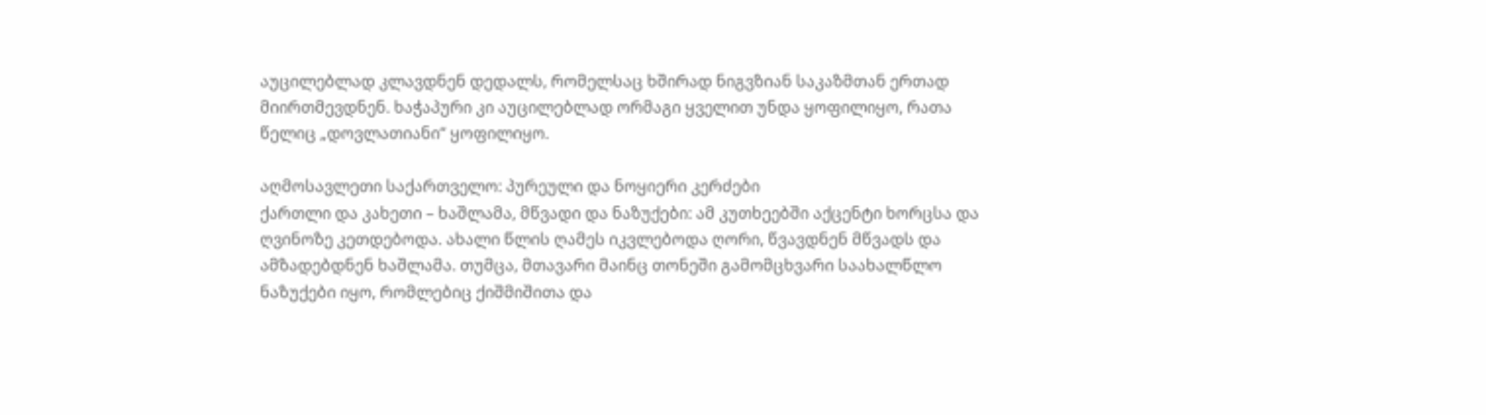აუცილებლად კლავდნენ დედალს, რომელსაც ხშირად ნიგვზიან საკაზმთან ერთად მიირთმევდნენ. ხაჭაპური კი აუცილებლად ორმაგი ყველით უნდა ყოფილიყო, რათა წელიც „დოვლათიანი“ ყოფილიყო.

აღმოსავლეთი საქართველო: პურეული და ნოყიერი კერძები
ქართლი და კახეთი – ხაშლამა, მწვადი და ნაზუქები: ამ კუთხეებში აქცენტი ხორცსა და ღვინოზე კეთდებოდა. ახალი წლის ღამეს იკვლებოდა ღორი, წვავდნენ მწვადს და ამზადებდნენ ხაშლამა. თუმცა, მთავარი მაინც თონეში გამომცხვარი საახალწლო ნაზუქები იყო, რომლებიც ქიშმიშითა და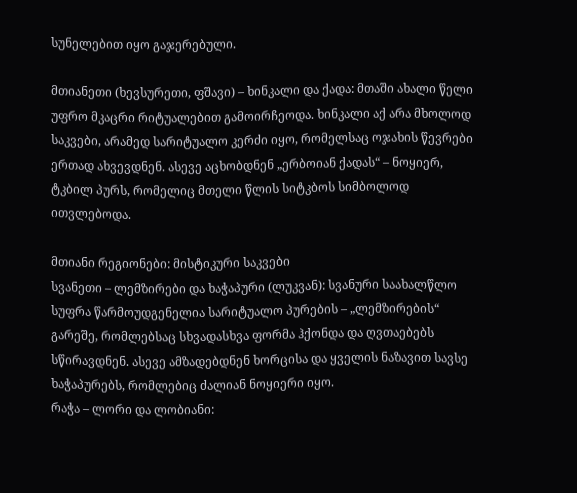სუნელებით იყო გაჯერებული.

მთიანეთი (ხევსურეთი, ფშავი) – ხინკალი და ქადა: მთაში ახალი წელი უფრო მკაცრი რიტუალებით გამოირჩეოდა. ხინკალი აქ არა მხოლოდ საკვები, არამედ სარიტუალო კერძი იყო, რომელსაც ოჯახის წევრები ერთად ახვევდნენ. ასევე აცხობდნენ „ერბოიან ქადას“ – ნოყიერ, ტკბილ პურს, რომელიც მთელი წლის სიტკბოს სიმბოლოდ ითვლებოდა.

მთიანი რეგიონები: მისტიკური საკვები
სვანეთი – ლემზირები და ხაჭაპური (ლუკვან): სვანური საახალწლო სუფრა წარმოუდგენელია სარიტუალო პურების – „ლემზირების“ გარეშე, რომლებსაც სხვადასხვა ფორმა ჰქონდა და ღვთაებებს სწირავდნენ. ასევე ამზადებდნენ ხორცისა და ყველის ნაზავით სავსე ხაჭაპურებს, რომლებიც ძალიან ნოყიერი იყო.
რაჭა – ლორი და ლობიანი: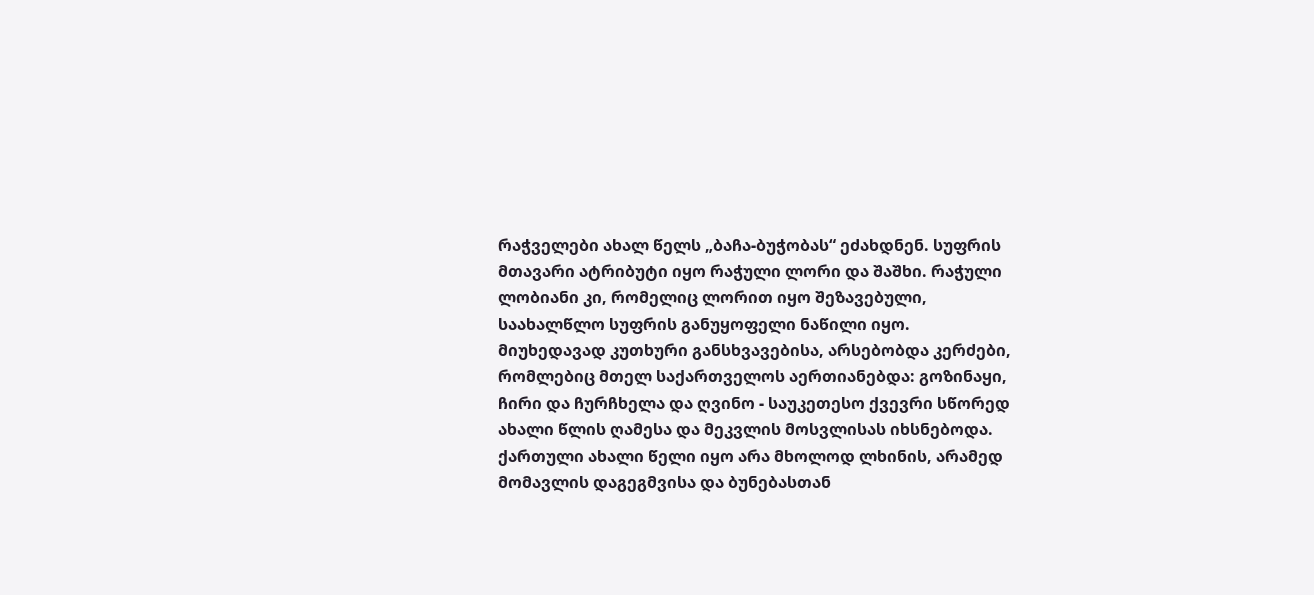რაჭველები ახალ წელს „ბაჩა-ბუჭობას“ ეძახდნენ. სუფრის მთავარი ატრიბუტი იყო რაჭული ლორი და შაშხი. რაჭული ლობიანი კი, რომელიც ლორით იყო შეზავებული, საახალწლო სუფრის განუყოფელი ნაწილი იყო.
მიუხედავად კუთხური განსხვავებისა, არსებობდა კერძები, რომლებიც მთელ საქართველოს აერთიანებდა: გოზინაყი, ჩირი და ჩურჩხელა და ღვინო - საუკეთესო ქვევრი სწორედ ახალი წლის ღამესა და მეკვლის მოსვლისას იხსნებოდა.
ქართული ახალი წელი იყო არა მხოლოდ ლხინის, არამედ მომავლის დაგეგმვისა და ბუნებასთან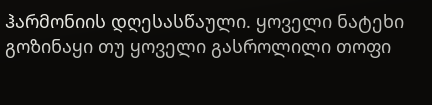ჰარმონიის დღესასწაული. ყოველი ნატეხი გოზინაყი თუ ყოველი გასროლილი თოფი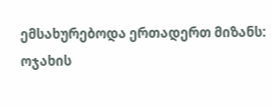ემსახურებოდა ერთადერთ მიზანს: ოჯახის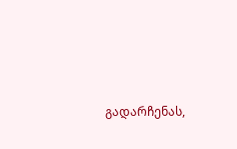გადარჩენას,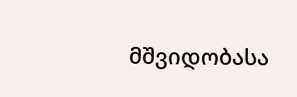მშვიდობასა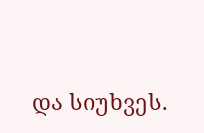და სიუხვეს.